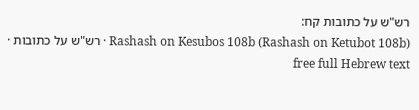רש"ש על כתובות קח:
Rashash on Kesubos 108b (Rashash on Ketubot 108b) · רש"ש על כתובות · free full Hebrew text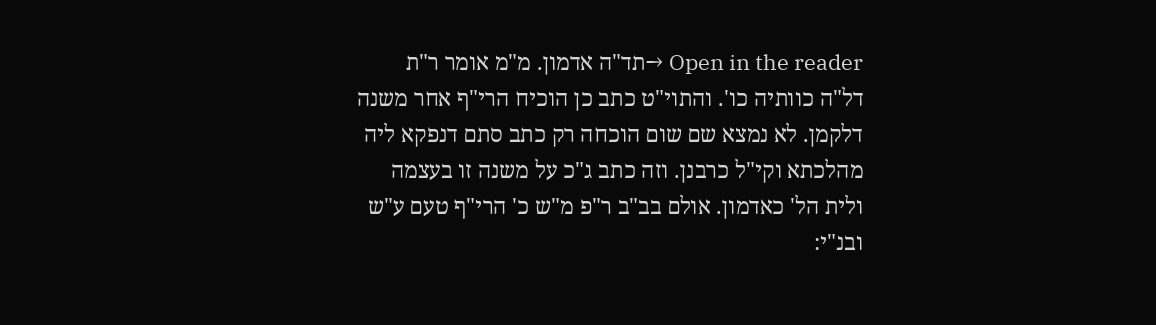Open in the reader →תד"ה אדמון. מ"מ אומר ר"ת דל"ה כוותיה כו'. והתוי"ט כתב כן הוכיח הרי"ף אחר משנה דלקמן. לא נמצא שם שום הוכחה רק כתב סתם דנפקא ליה מהלכתא וקי"ל כרבנן. וזה כתב ג"כ על משנה זו בעצמה ולית הל' כאדמון. אולם בב"ב ר"פ מ"ש כ' הרי"ף טעם ע"ש ובנ"י: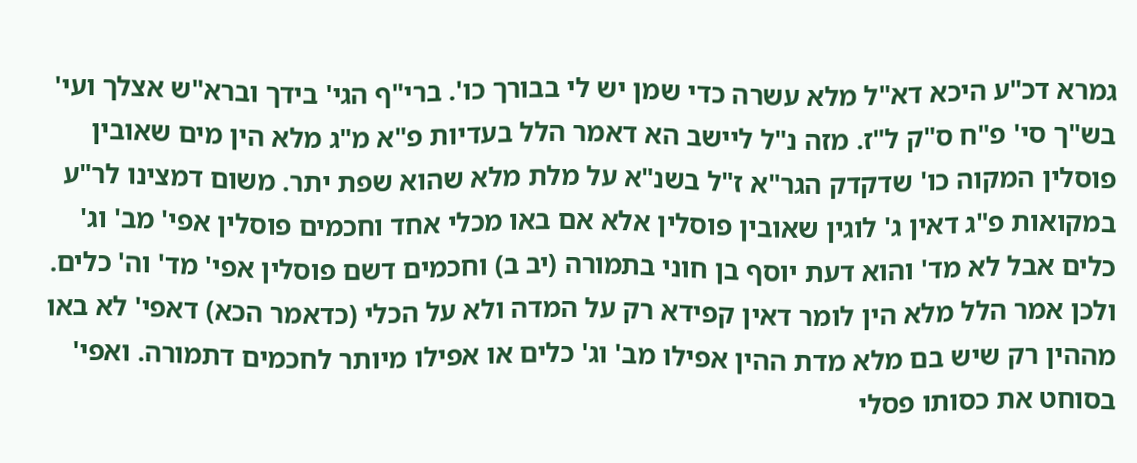גמרא דכ"ע היכא דא"ל מלא עשרה כדי שמן יש לי בבורך כו'. ברי"ף הגי' בידך וברא"ש אצלך ועי' בש"ך סי' פ"ח ס"ק ל"ז. מזה נ"ל ליישב הא דאמר הלל בעדיות פ"א מ"ג מלא הין מים שאובין פוסלין המקוה כו' שדקדק הגר"א ז"ל בשנ"א על מלת מלא שהוא שפת יתר. משום דמצינו לר"ע במקואות פ"ג דאין ג' לוגין שאובין פוסלין אלא אם באו מכלי אחד וחכמים פוסלין אפי' מב' וג' כלים אבל לא מד' והוא דעת יוסף בן חוני בתמורה (יב ב) וחכמים דשם פוסלין אפי' מד' וה' כלים. ולכן אמר הלל מלא הין לומר דאין קפידא רק על המדה ולא על הכלי (כדאמר הכא) דאפי' לא באו מההין רק שיש בם מלא מדת ההין אפילו מב' וג' כלים או אפילו מיותר לחכמים דתמורה. ואפי' בסוחט את כסותו פסלי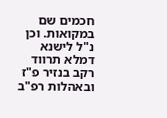חכמים שם במקואות. וכן נ"ל לישנא דמלא תרווד רקב בנזיר פ"ז ובאהלות רפ"ב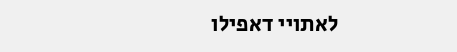לאתויי דאפילו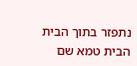נתפזר בתוך הבית הבית טמא שם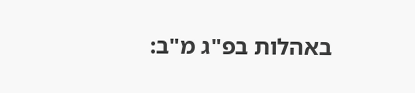באהלות בפ"ג מ"ב: